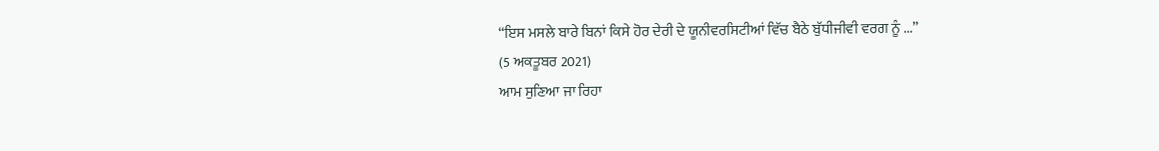“ਇਸ ਮਸਲੇ ਬਾਰੇ ਬਿਨਾਂ ਕਿਸੇ ਹੋਰ ਦੇਰੀ ਦੇ ਯੂਨੀਵਰਸਿਟੀਆਂ ਵਿੱਚ ਬੈਠੇ ਬੁੱਧੀਜੀਵੀ ਵਰਗ ਨੂੰ ...”
(5 ਅਕਤੂਬਰ 2021)
ਆਮ ਸੁਣਿਆ ਜਾ ਰਿਹਾ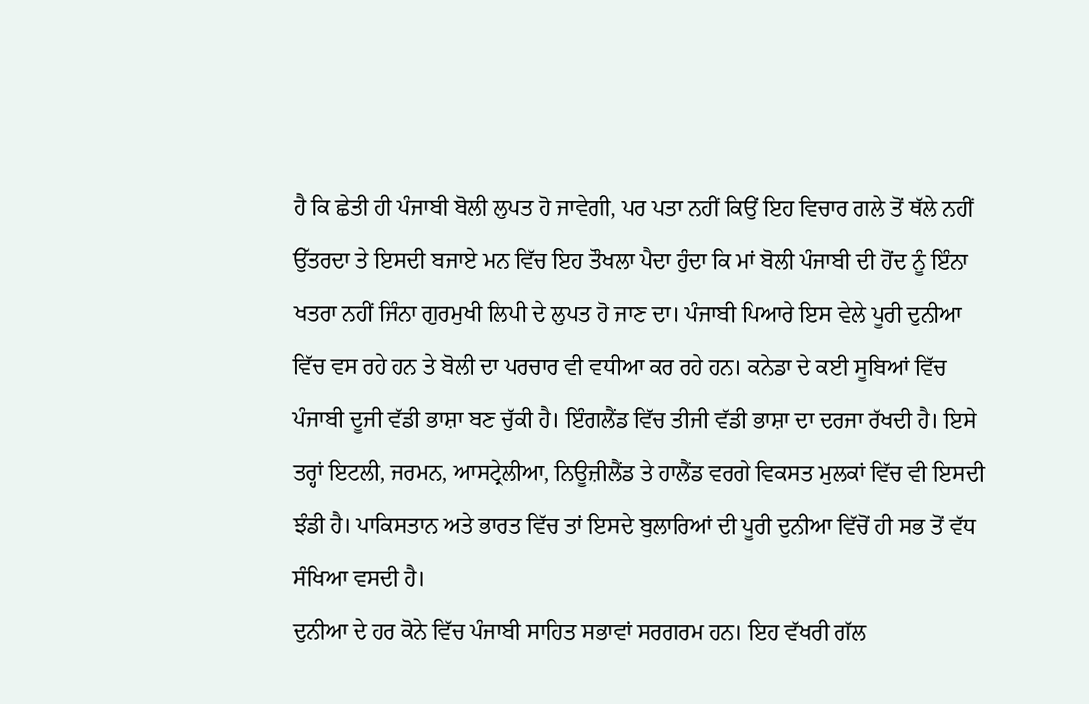ਹੈ ਕਿ ਛੇਤੀ ਹੀ ਪੰਜਾਬੀ ਬੋਲੀ ਲੁਪਤ ਹੋ ਜਾਵੇਗੀ, ਪਰ ਪਤਾ ਨਹੀਂ ਕਿਉਂ ਇਹ ਵਿਚਾਰ ਗਲੇ ਤੋਂ ਥੱਲੇ ਨਹੀਂ ਉੱਤਰਦਾ ਤੇ ਇਸਦੀ ਬਜਾਏ ਮਨ ਵਿੱਚ ਇਹ ਤੌਖਲਾ ਪੈਦਾ ਹੁੰਦਾ ਕਿ ਮਾਂ ਬੋਲੀ ਪੰਜਾਬੀ ਦੀ ਹੋਂਦ ਨੂੰ ਇੰਨਾ ਖਤਰਾ ਨਹੀਂ ਜਿੰਨਾ ਗੁਰਮੁਖੀ ਲਿਪੀ ਦੇ ਲੁਪਤ ਹੋ ਜਾਣ ਦਾ। ਪੰਜਾਬੀ ਪਿਆਰੇ ਇਸ ਵੇਲੇ ਪੂਰੀ ਦੁਨੀਆ ਵਿੱਚ ਵਸ ਰਹੇ ਹਨ ਤੇ ਬੋਲੀ ਦਾ ਪਰਚਾਰ ਵੀ ਵਧੀਆ ਕਰ ਰਹੇ ਹਨ। ਕਨੇਡਾ ਦੇ ਕਈ ਸੂਬਿਆਂ ਵਿੱਚ ਪੰਜਾਬੀ ਦੂਜੀ ਵੱਡੀ ਭਾਸ਼ਾ ਬਣ ਚੁੱਕੀ ਹੈ। ਇੰਗਲੈਂਡ ਵਿੱਚ ਤੀਜੀ ਵੱਡੀ ਭਾਸ਼ਾ ਦਾ ਦਰਜਾ ਰੱਖਦੀ ਹੈ। ਇਸੇ ਤਰ੍ਹਾਂ ਇਟਲੀ, ਜਰਮਨ, ਆਸਟ੍ਰੇਲੀਆ, ਨਿਊਜ਼ੀਲੈਂਡ ਤੇ ਹਾਲੈਂਡ ਵਰਗੇ ਵਿਕਸਤ ਮੁਲਕਾਂ ਵਿੱਚ ਵੀ ਇਸਦੀ ਝੰਡੀ ਹੈ। ਪਾਕਿਸਤਾਨ ਅਤੇ ਭਾਰਤ ਵਿੱਚ ਤਾਂ ਇਸਦੇ ਬੁਲਾਰਿਆਂ ਦੀ ਪੂਰੀ ਦੁਨੀਆ ਵਿੱਚੋਂ ਹੀ ਸਭ ਤੋਂ ਵੱਧ ਸੰਖਿਆ ਵਸਦੀ ਹੈ।
ਦੁਨੀਆ ਦੇ ਹਰ ਕੋਨੇ ਵਿੱਚ ਪੰਜਾਬੀ ਸਾਹਿਤ ਸਭਾਵਾਂ ਸਰਗਰਮ ਹਨ। ਇਹ ਵੱਖਰੀ ਗੱਲ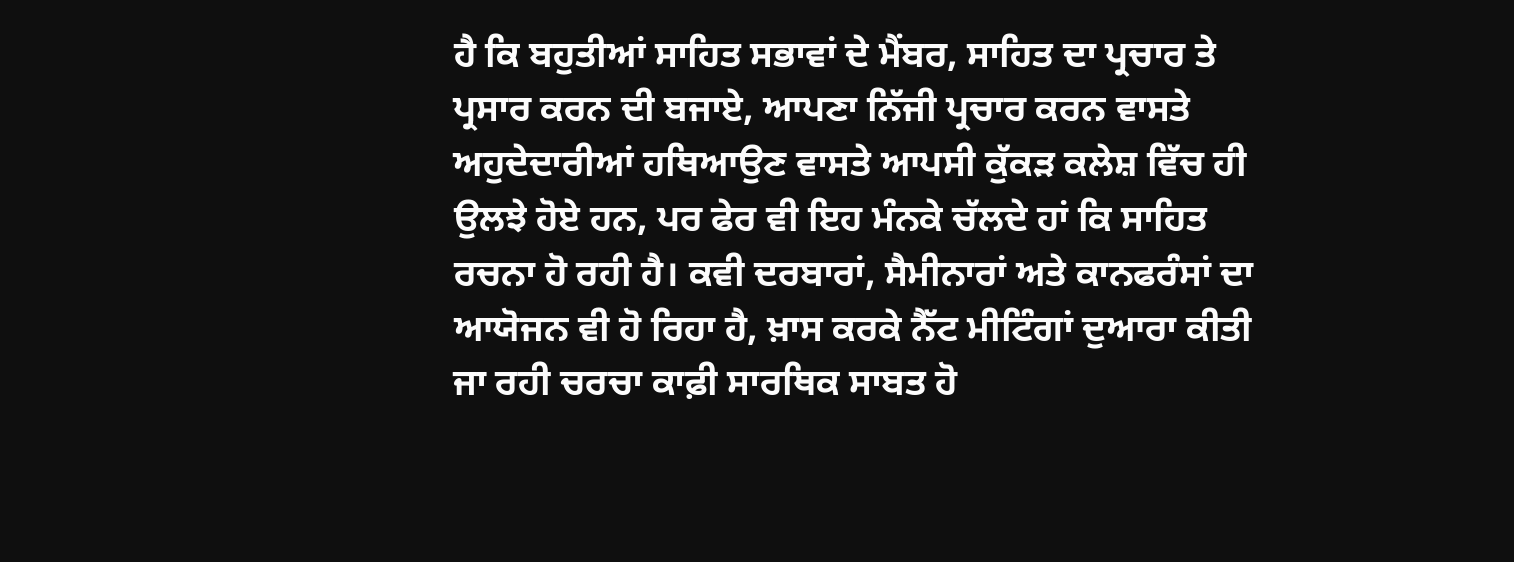ਹੈ ਕਿ ਬਹੁਤੀਆਂ ਸਾਹਿਤ ਸਭਾਵਾਂ ਦੇ ਮੈਂਬਰ, ਸਾਹਿਤ ਦਾ ਪ੍ਰਚਾਰ ਤੇ ਪ੍ਰਸਾਰ ਕਰਨ ਦੀ ਬਜਾਏ, ਆਪਣਾ ਨਿੱਜੀ ਪ੍ਰਚਾਰ ਕਰਨ ਵਾਸਤੇ ਅਹੁਦੇਦਾਰੀਆਂ ਹਥਿਆਉਣ ਵਾਸਤੇ ਆਪਸੀ ਕੁੱਕੜ ਕਲੇਸ਼ ਵਿੱਚ ਹੀ ਉਲਝੇ ਹੋਏ ਹਨ, ਪਰ ਫੇਰ ਵੀ ਇਹ ਮੰਨਕੇ ਚੱਲਦੇ ਹਾਂ ਕਿ ਸਾਹਿਤ ਰਚਨਾ ਹੋ ਰਹੀ ਹੈ। ਕਵੀ ਦਰਬਾਰਾਂ, ਸੈਮੀਨਾਰਾਂ ਅਤੇ ਕਾਨਫਰੰਸਾਂ ਦਾ ਆਯੋਜਨ ਵੀ ਹੋ ਰਿਹਾ ਹੈ, ਖ਼ਾਸ ਕਰਕੇ ਨੈੱਟ ਮੀਟਿੰਗਾਂ ਦੁਆਰਾ ਕੀਤੀ ਜਾ ਰਹੀ ਚਰਚਾ ਕਾਫ਼ੀ ਸਾਰਥਿਕ ਸਾਬਤ ਹੋ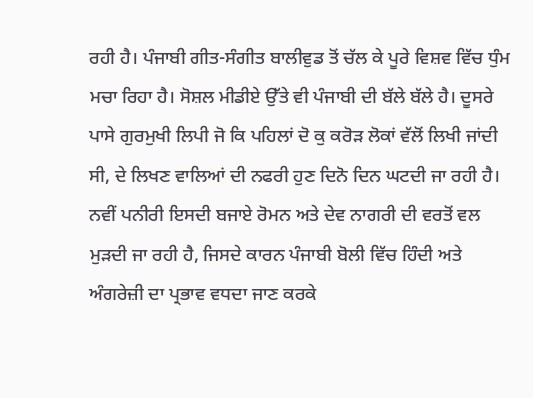ਰਹੀ ਹੈ। ਪੰਜਾਬੀ ਗੀਤ-ਸੰਗੀਤ ਬਾਲੀਵੁਡ ਤੋਂ ਚੱਲ ਕੇ ਪੂਰੇ ਵਿਸ਼ਵ ਵਿੱਚ ਧੁੰਮ ਮਚਾ ਰਿਹਾ ਹੈ। ਸੋਸ਼ਲ ਮੀਡੀਏ ਉੱਤੇ ਵੀ ਪੰਜਾਬੀ ਦੀ ਬੱਲੇ ਬੱਲੇ ਹੈ। ਦੂਸਰੇ ਪਾਸੇ ਗੁਰਮੁਖੀ ਲਿਪੀ ਜੋ ਕਿ ਪਹਿਲਾਂ ਦੋ ਕੁ ਕਰੋੜ ਲੋਕਾਂ ਵੱਲੋਂ ਲਿਖੀ ਜਾਂਦੀ ਸੀ, ਦੇ ਲਿਖਣ ਵਾਲਿਆਂ ਦੀ ਨਫਰੀ ਹੁਣ ਦਿਨੋ ਦਿਨ ਘਟਦੀ ਜਾ ਰਹੀ ਹੈ। ਨਵੀਂ ਪਨੀਰੀ ਇਸਦੀ ਬਜਾਏ ਰੋਮਨ ਅਤੇ ਦੇਵ ਨਾਗਰੀ ਦੀ ਵਰਤੋਂ ਵਲ ਮੁੜਦੀ ਜਾ ਰਹੀ ਹੈ, ਜਿਸਦੇ ਕਾਰਨ ਪੰਜਾਬੀ ਬੋਲੀ ਵਿੱਚ ਹਿੰਦੀ ਅਤੇ ਅੰਗਰੇਜ਼ੀ ਦਾ ਪ੍ਰਭਾਵ ਵਧਦਾ ਜਾਣ ਕਰਕੇ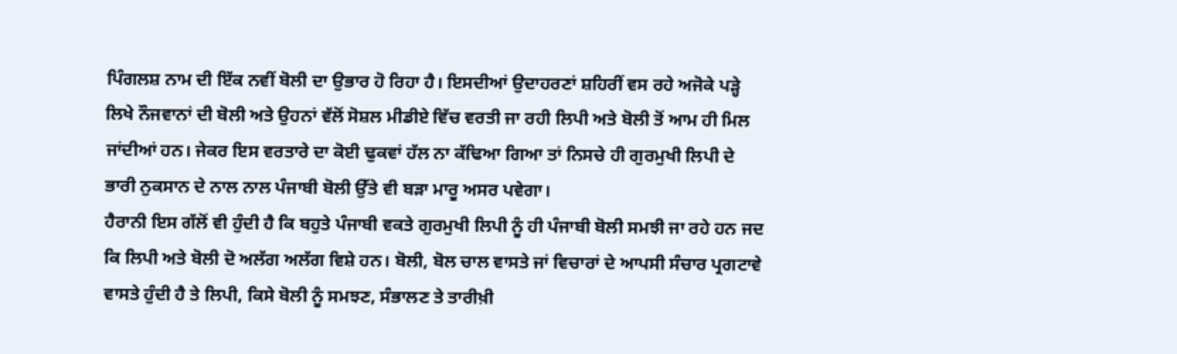ਪਿੰਗਲਸ਼ ਨਾਮ ਦੀ ਇੱਕ ਨਵੀਂ ਬੋਲੀ ਦਾ ਉਭਾਰ ਹੋ ਰਿਹਾ ਹੈ। ਇਸਦੀਆਂ ਉਦਾਹਰਣਾਂ ਸ਼ਹਿਰੀਂ ਵਸ ਰਹੇ ਅਜੋਕੇ ਪੜ੍ਹੇ ਲਿਖੇ ਨੌਜਵਾਨਾਂ ਦੀ ਬੋਲੀ ਅਤੇ ਉਹਨਾਂ ਵੱਲੋਂ ਸੋਸ਼ਲ ਮੀਡੀਏ ਵਿੱਚ ਵਰਤੀ ਜਾ ਰਹੀ ਲਿਪੀ ਅਤੇ ਬੋਲੀ ਤੋਂ ਆਮ ਹੀ ਮਿਲ ਜਾਂਦੀਆਂ ਹਨ। ਜੇਕਰ ਇਸ ਵਰਤਾਰੇ ਦਾ ਕੋਈ ਢੁਕਵਾਂ ਹੱਲ ਨਾ ਕੱਢਿਆ ਗਿਆ ਤਾਂ ਨਿਸਚੇ ਹੀ ਗੁਰਮੁਖੀ ਲਿਪੀ ਦੇ ਭਾਰੀ ਨੁਕਸਾਨ ਦੇ ਨਾਲ ਨਾਲ ਪੰਜਾਬੀ ਬੋਲੀ ਉੱਤੇ ਵੀ ਬੜਾ ਮਾਰੂ ਅਸਰ ਪਵੇਗਾ।
ਹੈਰਾਨੀ ਇਸ ਗੱਲੋਂ ਵੀ ਹੁੰਦੀ ਹੈ ਕਿ ਬਹੁਤੇ ਪੰਜਾਬੀ ਵਕਤੇ ਗੁਰਮੁਖੀ ਲਿਪੀ ਨੂੰ ਹੀ ਪੰਜਾਬੀ ਬੋਲੀ ਸਮਝੀ ਜਾ ਰਹੇ ਹਨ ਜਦ ਕਿ ਲਿਪੀ ਅਤੇ ਬੋਲੀ ਦੋ ਅਲੱਗ ਅਲੱਗ ਵਿਸ਼ੇ ਹਨ। ਬੋਲੀ, ਬੋਲ ਚਾਲ ਵਾਸਤੇ ਜਾਂ ਵਿਚਾਰਾਂ ਦੇ ਆਪਸੀ ਸੰਚਾਰ ਪ੍ਰਗਟਾਵੇ ਵਾਸਤੇ ਹੁੰਦੀ ਹੈ ਤੇ ਲਿਪੀ, ਕਿਸੇ ਬੋਲੀ ਨੂੰ ਸਮਝਣ, ਸੰਭਾਲਣ ਤੇ ਤਾਰੀਖ਼ੀ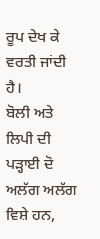ਰੂਪ ਦੇਖ ਕੇ ਵਰਤੀ ਜਾਂਦੀ ਹੈ।
ਬੋਲੀ ਅਤੇ ਲਿਪੀ ਦੀ ਪੜ੍ਹਾਈ ਦੋ ਅਲੱਗ ਅਲੱਗ ਵਿਸ਼ੇ ਹਨ,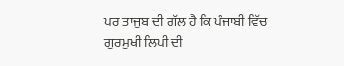ਪਰ ਤਾਜੁਬ ਦੀ ਗੱਲ ਹੈ ਕਿ ਪੰਜਾਬੀ ਵਿੱਚ ਗੁਰਮੁਖੀ ਲਿਪੀ ਦੀ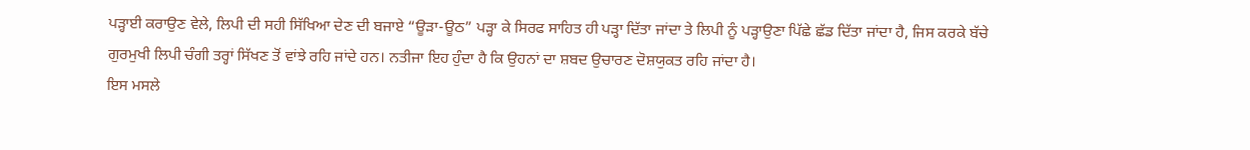ਪੜ੍ਹਾਈ ਕਰਾਉਣ ਵੇਲੇ, ਲਿਪੀ ਦੀ ਸਹੀ ਸਿੱਖਿਆ ਦੇਣ ਦੀ ਬਜਾਏ “ਊੜਾ-ਊਠ” ਪੜ੍ਹਾ ਕੇ ਸਿਰਫ ਸਾਹਿਤ ਹੀ ਪੜ੍ਹਾ ਦਿੱਤਾ ਜਾਂਦਾ ਤੇ ਲਿਪੀ ਨੂੰ ਪੜ੍ਹਾਉਣਾ ਪਿੱਛੇ ਛੱਡ ਦਿੱਤਾ ਜਾਂਦਾ ਹੈ, ਜਿਸ ਕਰਕੇ ਬੱਚੇ ਗੁਰਮੁਖੀ ਲਿਪੀ ਚੰਗੀ ਤਰ੍ਹਾਂ ਸਿੱਖਣ ਤੋਂ ਵਾਂਝੇ ਰਹਿ ਜਾਂਦੇ ਹਨ। ਨਤੀਜਾ ਇਹ ਹੁੰਦਾ ਹੈ ਕਿ ਉਹਨਾਂ ਦਾ ਸ਼ਬਦ ਉਚਾਰਣ ਦੋਸ਼ਯੁਕਤ ਰਹਿ ਜਾਂਦਾ ਹੈ।
ਇਸ ਮਸਲੇ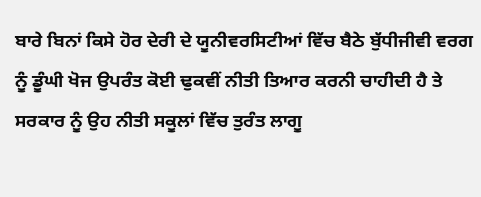ਬਾਰੇ ਬਿਨਾਂ ਕਿਸੇ ਹੋਰ ਦੇਰੀ ਦੇ ਯੂਨੀਵਰਸਿਟੀਆਂ ਵਿੱਚ ਬੈਠੇ ਬੁੱਧੀਜੀਵੀ ਵਰਗ ਨੂੰ ਡੂੰਘੀ ਖੋਜ ਉਪਰੰਤ ਕੋਈ ਢੁਕਵੀਂ ਨੀਤੀ ਤਿਆਰ ਕਰਨੀ ਚਾਹੀਦੀ ਹੈ ਤੇ ਸਰਕਾਰ ਨੂੰ ਉਹ ਨੀਤੀ ਸਕੂਲਾਂ ਵਿੱਚ ਤੁਰੰਤ ਲਾਗੂ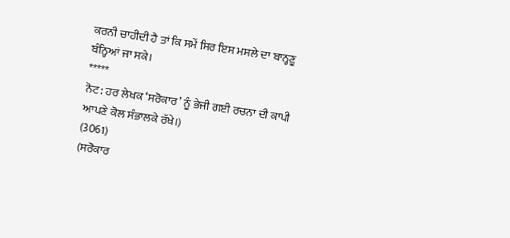ਕਰਨੀ ਚਾਹੀਦੀ ਹੈ ਤਾਂ ਕਿ ਸਮੇਂ ਸਿਰ ਇਸ ਮਸਲੇ ਦਾ ਬਾਨ੍ਹਣੂ ਬੰਨ੍ਹਿਆਂ ਜਾ ਸਕੇ।
*****
ਨੋਟ: ਹਰ ਲੇਖਕ ‘ਸਰੋਕਾਰ’ ਨੂੰ ਭੇਜੀ ਗਈ ਰਚਨਾ ਦੀ ਕਾਪੀ ਆਪਣੇ ਕੋਲ ਸੰਭਾਲਕੇ ਰੱਖੇ।)
(3061)
(ਸਰੋਕਾਰ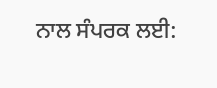ਨਾਲ ਸੰਪਰਕ ਲਈ: